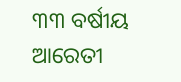୩୩ ବର୍ଷୀୟ ଆରେତୀ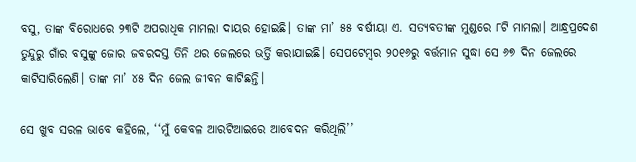ବସୁ, ତାଙ୍କ ବିରୋଧରେ ୨୩ଟି ଅପରାଧିକ ମାମଲା ଦାୟର ହୋଇଛି। ତାଙ୍କ ମା’ ୫୫ ବର୍ଷୀୟା ଏ. ସତ୍ୟବତୀଙ୍କ ମୁଣ୍ଡରେ ୮ଟି ମାମଲା। ଆନ୍ଧ୍ରପ୍ରଦେଶ ତୁନ୍ଦୁରୁ ଗାଁର ବସୁଙ୍କୁ ଜୋର ଜବରଦସ୍ତ ତିନି ଥର ଜେଲରେ ଭର୍ତ୍ତି କରାଯାଇଛି। ସେପଟେମ୍ବର ୨୦୧୬ରୁ ବର୍ତ୍ତମାନ ସୁଦ୍ଧା ସେ ୬୭ ଦିନ ଜେଲରେ କାଟିସାରିଲେଣି। ତାଙ୍କ ମା’ ୪୫ ଦିନ ଜେଲ ଜୀବନ କାଟିଛନ୍ତି।

ସେ ଖୁବ ସରଳ ଭାବେ କହିଲେ, ‘‘ମୁଁ କେବଳ ଆରଟିଆଇରେ ଆବେଦନ କରିଥିଲି’’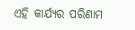ଏହି କାର୍ଯ୍ୟର ପରିଣାମ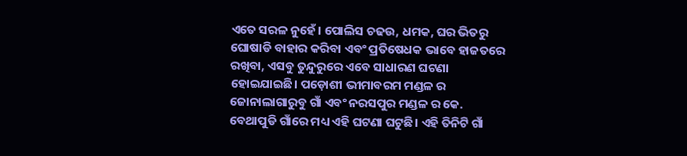ଏତେ ସରଳ ନୁହେଁ। ପୋଲିସ ଚଢଉ, ଧମକ, ଘର ଭିତରୁ ଘୋଷାଡି ବାହାର କରିବା ଏବଂ ପ୍ରତିଷେଧକ ଭାବେ ହାଜତରେ ରଖିବା, ଏସବୁ ତୁନ୍ଦୁରୁରେ ଏବେ ସାଧାରଣ ଘଟଣା ହୋଇଯାଇଛି। ପଡ଼ୋଶୀ ଭୀମାବରମ ମଣ୍ଡଳ ର ଜୋନାଲାଗାରୁବୁ ଗାଁ ଏବଂ ନରସପୁର ମଣ୍ଡଳ ର କେ. ବେଥାପୁଡି ଗାଁରେ ମଧ୍ୟ ଏହି ଘଟଣା ଘଟୁଛି। ଏହି ତିନିଟି ଗାଁ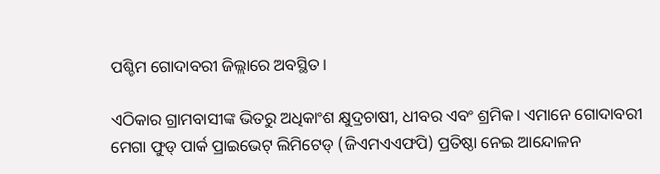ପଶ୍ଚିମ ଗୋଦାବରୀ ଜିଲ୍ଲାରେ ଅବସ୍ଥିତ।

ଏଠିକାର ଗ୍ରାମବାସୀଙ୍କ ଭିତରୁ ଅଧିକାଂଶ କ୍ଷୁଦ୍ରଚାଷୀ, ଧୀବର ଏବଂ ଶ୍ରମିକ। ଏମାନେ ଗୋଦାବରୀ ମେଗା ଫୁଡ୍ ପାର୍କ ପ୍ରାଇଭେଟ୍ ଲିମିଟେଡ୍ (ଜିଏମଏଏଫପି) ପ୍ରତିଷ୍ଠା ନେଇ ଆନ୍ଦୋଳନ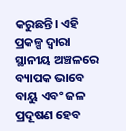କରୁଛନ୍ତି। ଏହି ପ୍ରକଳ୍ପ ଦ୍ୱାରା ସ୍ଥାନୀୟ ଅଞ୍ଚଳରେ ବ୍ୟାପକ ଭାବେ ବାୟୁ ଏବଂ ଜଳ ପ୍ରଦୂଷଣ ହେବ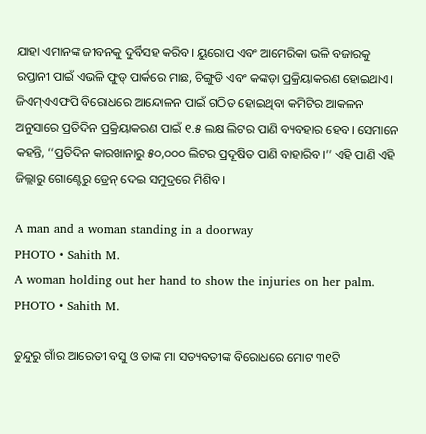ଯାହା ଏମାନଙ୍କ ଜୀବନକୁ ଦୁର୍ବିସହ କରିବ। ୟୁରୋପ ଏବଂ ଆମେରିକା ଭଳି ବଜାରକୁ ରପ୍ତାନୀ ପାଇଁ ଏଭଳି ଫୁଡ୍ ପାର୍କରେ ମାଛ, ଚିଙ୍ଗୁଡି ଏବଂ କଙ୍କଡ଼ା ପ୍ରକ୍ରିୟାକରଣ ହୋଇଥାଏ। ଜିଏମ୍ଏଏଫପି ବିରୋଧରେ ଆନ୍ଦୋଳନ ପାଇଁ ଗଠିତ ହୋଇଥିବା କମିଟିର ଆକଳନ ଅନୁସାରେ ପ୍ରତିଦିନ ପ୍ରକ୍ରିୟାକରଣ ପାଇଁ ୧.୫ ଲକ୍ଷ ଲିଟର ପାଣି ବ୍ୟବହାର ହେବ। ସେମାନେ କହନ୍ତି, ‘‘ପ୍ରତିଦିନ କାରଖାନାରୁ ୫୦,୦୦୦ ଲିଟର ପ୍ରଦୂଷିତ ପାଣି ବାହାରିବ।’’ ଏହି ପାଣି ଏହି ଜିଲ୍ଲାରୁ ଗୋଣ୍ଟେରୁ ଡ୍ରେନ୍‌ ଦେଇ ସମୁଦ୍ରରେ ମିଶିବ।

A man and a woman standing in a doorway
PHOTO • Sahith M.
A woman holding out her hand to show the injuries on her palm.
PHOTO • Sahith M.

ତୁନ୍ଦୁରୁ ଗାଁର ଆରେତୀ ବସୁ ଓ ତାଙ୍କ ମା ସତ୍ୟବତୀଙ୍କ ବିରୋଧରେ ମୋଟ ୩୧ଟି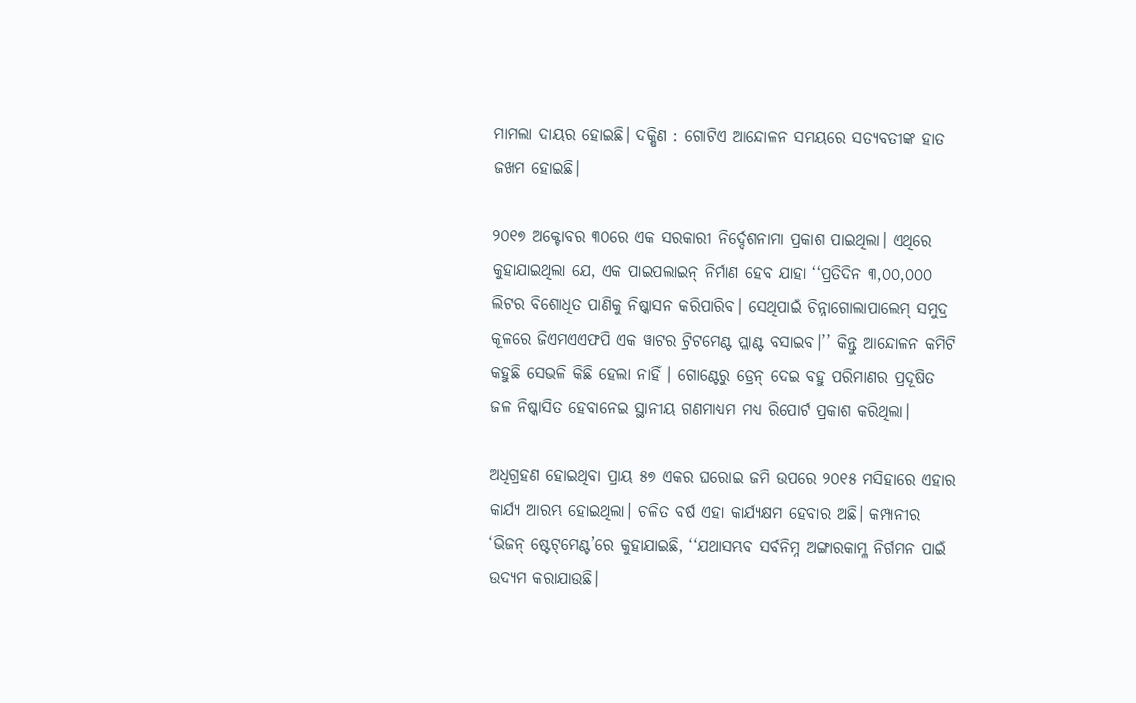ମାମଲା ଦାୟର ହୋଇଛି। ଦକ୍ଷିଣ : ଗୋଟିଏ ଆନ୍ଦୋଳନ ସମୟରେ ସତ୍ୟବତୀଙ୍କ ହାତ ଜଖମ ହୋଇଛି।

୨୦୧୭ ଅକ୍ଟୋବର ୩୦ରେ ଏକ ସରକାରୀ ନିର୍ଦ୍ଦେଶନାମା ପ୍ରକାଶ ପାଇଥିଲା। ଏଥିରେ କୁହାଯାଇଥିଲା ଯେ, ଏକ ପାଇପଲାଇନ୍ ନିର୍ମାଣ ହେବ ଯାହା ‘‘ପ୍ରତିଦିନ ୩,୦୦,୦୦୦ ଲିଟର ବିଶୋଧିତ ପାଣିକୁ ନିଷ୍କାସନ କରିପାରିବ। ସେଥିପାଇଁ ଚିନ୍ନାଗୋଲାପାଲେମ୍ ସମୁଦ୍ର କୂଳରେ ଜିଏମଏଏଫପି ଏକ ୱାଟର ଟ୍ରିଟମେଣ୍ଟ ପ୍ଲାଣ୍ଟ ବସାଇବ।’’ କିନ୍ତୁ ଆନ୍ଦୋଳନ କମିଟି କହୁଛି ସେଭଳି କିଛି ହେଲା ନାହିଁ । ଗୋଣ୍ଟେରୁ ଡ୍ରେନ୍ ଦେଇ ବହୁ ପରିମାଣର ପ୍ରଦୂଷିତ ଜଳ ନିଷ୍କାସିତ ହେବାନେଇ ସ୍ଥାନୀୟ ଗଣମାଧ୍ୟମ ମଧ୍ୟ ରିପୋର୍ଟ ପ୍ରକାଶ କରିଥିଲା।

ଅଧିଗ୍ରହଣ ହୋଇଥିବା ପ୍ରାୟ ୫୭ ଏକର ଘରୋଇ ଜମି ଉପରେ ୨୦୧୫ ମସିହାରେ ଏହାର କାର୍ଯ୍ୟ ଆରମ୍ଭ ହୋଇଥିଲା। ଚଳିତ ବର୍ଷ ଏହା କାର୍ଯ୍ୟକ୍ଷମ ହେବାର ଅଛି। କମ୍ପାନୀର ‘ଭିଜନ୍ ଷ୍ଟେଟ୍‌ମେଣ୍ଟ’ରେ କୁହାଯାଇଛି, ‘‘ଯଥାସମ୍ଭବ ସର୍ବନିମ୍ନ ଅଙ୍ଗାରକାମ୍ଳ ନିର୍ଗମନ ପାଇଁ ଉଦ୍ୟମ କରାଯାଉଛି।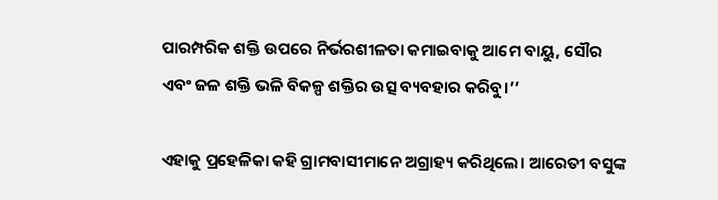ପାରମ୍ପରିକ ଶକ୍ତି ଉପରେ ନିର୍ଭରଶୀଳତା କମାଇବାକୁ ଆମେ ବାୟୁ, ସୌର ଏବଂ ଜଳ ଶକ୍ତି ଭଳି ବିକଳ୍ପ ଶକ୍ତିର ଉତ୍ସ ବ୍ୟବହାର କରିବୁ।’’

ଏହାକୁ ପ୍ରହେଳିକା କହି ଗ୍ରାମବାସୀମାନେ ଅଗ୍ରାହ୍ୟ କରିଥିଲେ। ଆରେତୀ ବସୁଙ୍କ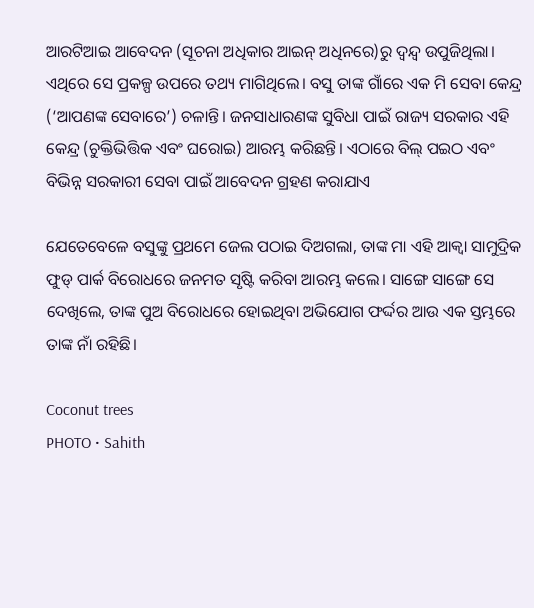ଆରଟିଆଇ ଆବେଦନ (ସୂଚନା ଅଧିକାର ଆଇନ୍ ଅଧିନରେ)ରୁ ଦ୍ୱନ୍ଦ୍ୱ ଉପୁଜିଥିଲା। ଏଥିରେ ସେ ପ୍ରକଳ୍ପ ଉପରେ ତଥ୍ୟ ମାଗିଥିଲେ। ବସୁ ତାଙ୍କ ଗାଁରେ ଏକ ମି ସେବା କେନ୍ଦ୍ର (‘ଆପଣଙ୍କ ସେବାରେ’) ଚଳାନ୍ତି। ଜନସାଧାରଣଙ୍କ ସୁବିଧା ପାଇଁ ରାଜ୍ୟ ସରକାର ଏହି କେନ୍ଦ୍ର (ଚୁକ୍ତିଭିତ୍ତିକ ଏବଂ ଘରୋଇ) ଆରମ୍ଭ କରିଛନ୍ତି। ଏଠାରେ ବିଲ୍ ପଇଠ ଏବଂ ବିଭିନ୍ନ ସରକାରୀ ସେବା ପାଇଁ ଆବେଦନ ଗ୍ରହଣ କରାଯାଏ

ଯେତେବେଳେ ବସୁଙ୍କୁ ପ୍ରଥମେ ଜେଲ ପଠାଇ ଦିଅଗଲା, ତାଙ୍କ ମା ଏହି ଆକ୍ୱା ସାମୁଦ୍ରିକ ଫୁଡ୍ ପାର୍କ ବିରୋଧରେ ଜନମତ ସୃଷ୍ଟି କରିବା ଆରମ୍ଭ କଲେ। ସାଙ୍ଗେ ସାଙ୍ଗେ ସେ ଦେଖିଲେ, ତାଙ୍କ ପୁଅ ବିରୋଧରେ ହୋଇଥିବା ଅଭିଯୋଗ ଫର୍ଦ୍ଦର ଆଉ ଏକ ସ୍ତମ୍ଭରେ ତାଙ୍କ ନାଁ ରହିଛି।

Coconut trees
PHOTO • Sahith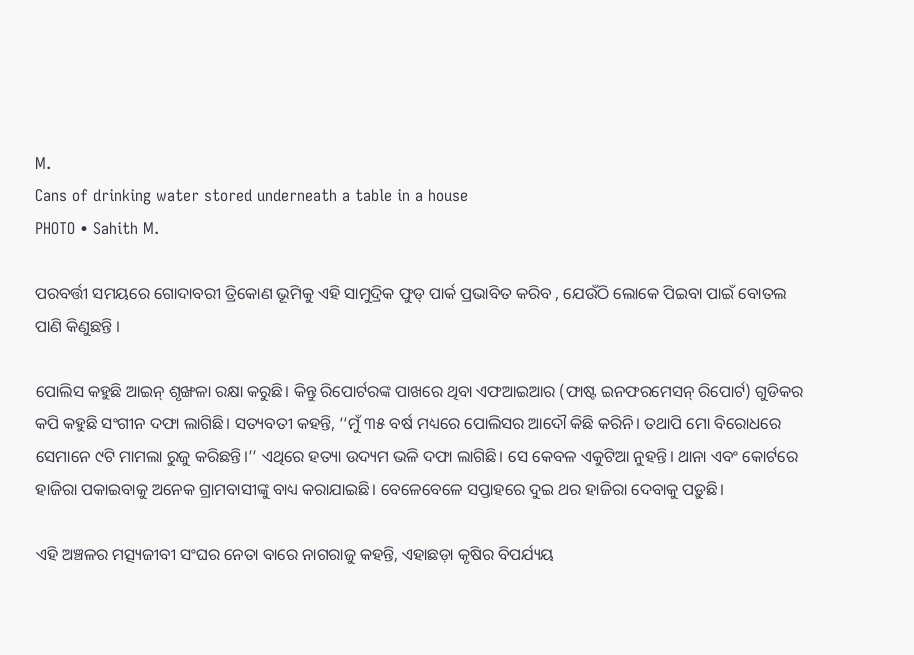M.
Cans of drinking water stored underneath a table in a house
PHOTO • Sahith M.

ପରବର୍ତ୍ତୀ ସମୟରେ ଗୋଦାବରୀ ତ୍ରିକୋଣ ଭୂମିକୁ ଏହି ସାମୁଦ୍ରିକ ଫୁଡ୍ ପାର୍କ ପ୍ରଭାବିତ କରିବ , ଯେଉଁଠି ଲୋକେ ପିଇବା ପାଇଁ ବୋତଲ ପାଣି କିଣୁଛନ୍ତି ।

ପୋଲିସ କହୁଛି ଆଇନ୍ ଶୃଙ୍ଖଳା ରକ୍ଷା କରୁଛି। କିନ୍ତୁ ରିପୋର୍ଟରଙ୍କ ପାଖରେ ଥିବା ଏଫଆଇଆର (ଫାଷ୍ଟ ଇନଫରମେସନ୍ ରିପୋର୍ଟ) ଗୁଡିକର କପି କହୁଛି ସଂଗୀନ ଦଫା ଲାଗିଛି। ସତ୍ୟବତୀ କହନ୍ତି, ‘‘ମୁଁ ୩୫ ବର୍ଷ ମଧ୍ୟରେ ପୋଲିସର ଆଦୌ କିଛି କରିନି। ତଥାପି ମୋ ବିରୋଧରେ ସେମାନେ ୯ଟି ମାମଲା ରୁଜୁ କରିଛନ୍ତି।’’ ଏଥିରେ ହତ୍ୟା ଉଦ୍ୟମ ଭଳି ଦଫା ଲାଗିଛି। ସେ କେବଳ ଏକୁଟିଆ ନୁହନ୍ତି। ଥାନା ଏବଂ କୋର୍ଟରେ ହାଜିରା ପକାଇବାକୁ ଅନେକ ଗ୍ରାମବାସୀଙ୍କୁ ବାଧ୍ୟ କରାଯାଇଛି। ବେଳେବେଳେ ସପ୍ତାହରେ ଦୁଇ ଥର ହାଜିରା ଦେବାକୁ ପଡ଼ୁଛି।

ଏହି ଅଞ୍ଚଳର ମତ୍ସ୍ୟଜୀବୀ ସଂଘର ନେତା ବାରେ ନାଗରାଜୁ କହନ୍ତି, ଏହାଛଡ଼ା କୃଷିର ବିପର୍ଯ୍ୟୟ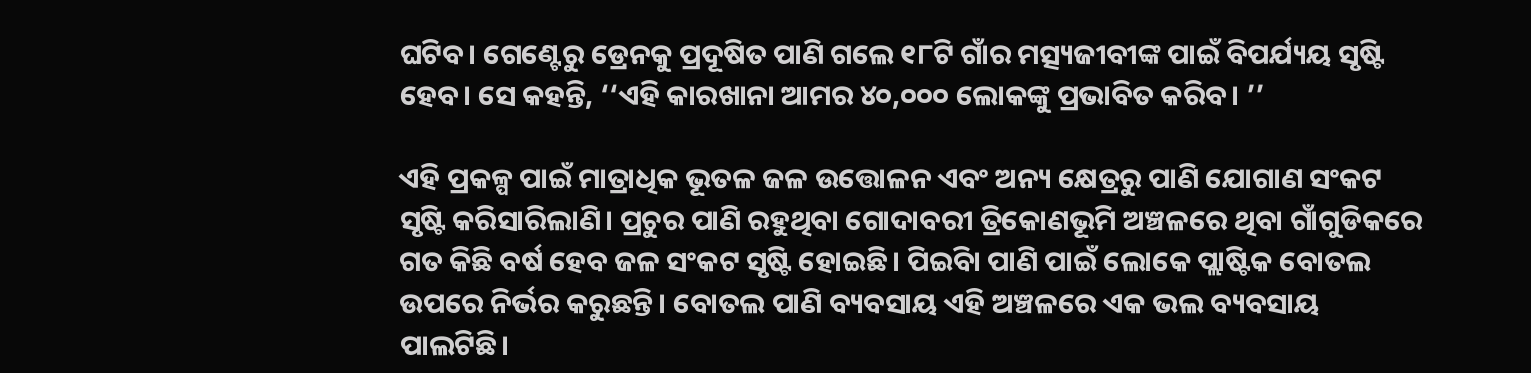ଘଟିବ। ଗେଣ୍ଟେରୁ ଡ୍ରେନକୁ ପ୍ରଦୂଷିତ ପାଣି ଗଲେ ୧୮ଟି ଗାଁର ମତ୍ସ୍ୟଜୀବୀଙ୍କ ପାଇଁ ବିପର୍ଯ୍ୟୟ ସୃଷ୍ଟି ହେବ। ସେ କହନ୍ତି, ‘‘ଏହି କାରଖାନା ଆମର ୪୦,୦୦୦ ଲୋକଙ୍କୁ ପ୍ରଭାବିତ କରିବ। ’’

ଏହି ପ୍ରକଳ୍ପ ପାଇଁ ମାତ୍ରାଧିକ ଭୂତଳ ଜଳ ଉତ୍ତୋଳନ ଏବଂ ଅନ୍ୟ କ୍ଷେତ୍ରରୁ ପାଣି ଯୋଗାଣ ସଂକଟ ସୃଷ୍ଟି କରିସାରିଲାଣି। ପ୍ରଚୁର ପାଣି ରହୁଥିବା ଗୋଦାବରୀ ତ୍ରିକୋଣଭୂମି ଅଞ୍ଚଳରେ ଥିବା ଗାଁଗୁଡିକରେ ଗତ କିଛି ବର୍ଷ ହେବ ଜଳ ସଂକଟ ସୃଷ୍ଟି ହୋଇଛି। ପିଇିବା ପାଣି ପାଇଁ ଲୋକେ ପ୍ଲାଷ୍ଟିକ ବୋତଲ ଉପରେ ନିର୍ଭର କରୁଛନ୍ତି। ବୋତଲ ପାଣି ବ୍ୟବସାୟ ଏହି ଅଞ୍ଚଳରେ ଏକ ଭଲ ବ୍ୟବସାୟ ପାଲଟିଛି।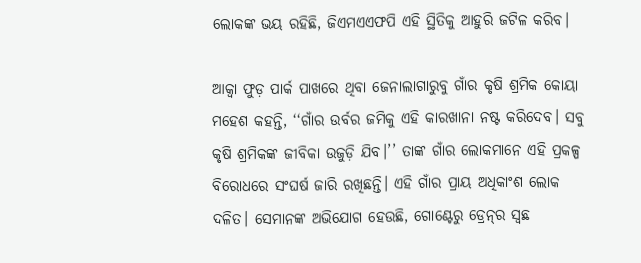ଲୋକଙ୍କ ଭୟ ରହିଛି, ଜିଏମଏଏଫପି ଏହି ସ୍ଥିତିକୁ ଆହୁରି ଜଟିଳ କରିବ।

ଆକ୍ୱା ଫୁଡ଼ ପାର୍କ ପାଖରେ ଥିବା ଜେନାଲାଗାରୁବୁ ଗାଁର କୃଷି ଶ୍ରମିକ କୋୟା ମହେଶ କହନ୍ତି, ‘‘ଗାଁର ଉର୍ବର ଜମିକୁ ଏହି କାରଖାନା ନଷ୍ଟ କରିଦେବ। ସବୁ କୃଷି ଶ୍ରମିକଙ୍କ ଜୀବିକା ଉଜୁଡ଼ି ଯିବ।’’ ତାଙ୍କ ଗାଁର ଲୋକମାନେ ଏହି ପ୍ରକଳ୍ପ ବିରୋଧରେ ସଂଘର୍ଷ ଜାରି ରଖିଛନ୍ତି। ଏହି ଗାଁର ପ୍ରାୟ ଅଧିକାଂଶ ଲୋକ ଦଳିତ। ସେମାନଙ୍କ ଅଭିଯୋଗ ହେଉଛି, ଗୋଣ୍ଟେରୁ ଡ୍ରେନ୍‌ର ସ୍ୱଛ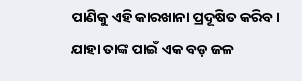ପାଣିକୁ ଏହି କାରଖାନା ପ୍ରଦୂଷିତ କରିବ। ଯାହା ତାଙ୍କ ପାଇଁ ଏକ ବଡ଼ ଜଳ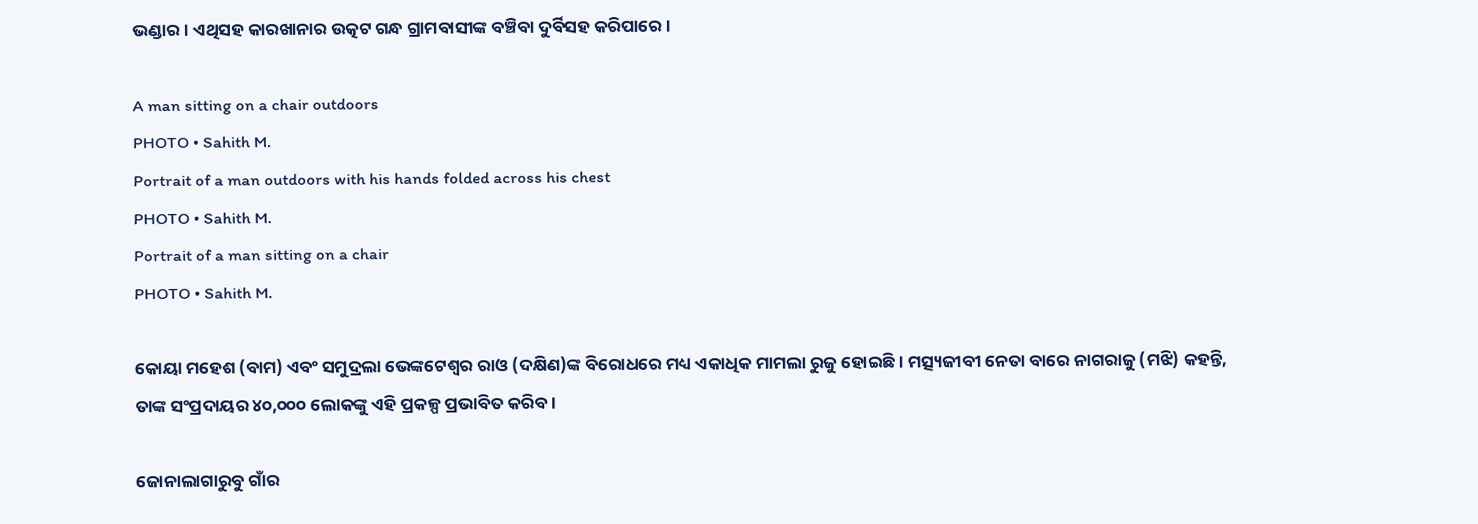ଭଣ୍ଡାର। ଏଥିସହ କାରଖାନାର ଉତ୍କଟ ଗନ୍ଧ ଗ୍ରାମବାସୀଙ୍କ ବଞ୍ଚିବା ଦୁର୍ବିସହ କରିପାରେ।

A man sitting on a chair outdoors
PHOTO • Sahith M.
Portrait of a man outdoors with his hands folded across his chest
PHOTO • Sahith M.
Portrait of a man sitting on a chair
PHOTO • Sahith M.

କୋୟା ମହେଶ (ବାମ) ଏବଂ ସମୁଦ୍ରଲା ଭେଙ୍କଟେଶ୍ୱର ରାଓ (ଦକ୍ଷିଣ)ଙ୍କ ବିରୋଧରେ ମଧ୍ୟ ଏକାଧିକ ମାମଲା ରୁଜୁ ହୋଇଛି। ମତ୍ସ୍ୟଜୀବୀ ନେତା ବାରେ ନାଗରାଜୁ (ମଝି) କହନ୍ତି, ତାଙ୍କ ସଂପ୍ରଦାୟର ୪୦,୦୦୦ ଲୋକଙ୍କୁ ଏହି ପ୍ରକଳ୍ପ ପ୍ରଭାବିତ କରିବ।

ଜୋନାଲାଗାରୁବୁ ଗାଁର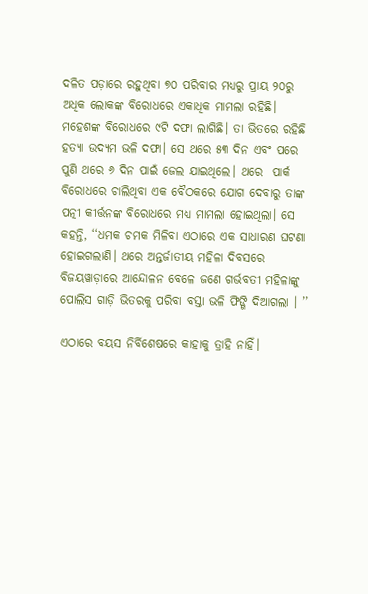ଦଳିତ ପଡ଼ାରେ ରହୁଥିବା ୭୦ ପରିବାର ମଧ୍ୟରୁ ପ୍ରାୟ ୨୦ରୁ ଅଧିକ ଲୋକଙ୍କ ବିରୋଧରେ ଏକାଧିକ ମାମଲା ରହିଛି। ମହେଶଙ୍କ ବିରୋଧରେ ୯ଟି ଦଫା ଲାଗିଛି। ତା ଭିତରେ ରହିଛି ହତ୍ୟା ଉଦ୍ୟମ ଭଳି ଦଫା। ସେ ଥରେ ୫୩ ଦିନ ଏବଂ ପରେ ପୁଣି ଥରେ ୬ ଦିନ ପାଇଁ ଜେଲ ଯାଇଥିଲେ। ଥରେ  ପାର୍କ ବିରୋଧରେ ଚାଲିଥିବା ଏକ ବୈଠକରେ ଯୋଗ ଦେବାରୁ ତାଙ୍କ ପତ୍ନୀ କୀର୍ତ୍ତନଙ୍କ ବିରୋଧରେ ମଧ୍ୟ ମାମଲା ହୋଇଥିଲା। ସେ କହନ୍ତି, ‘‘ଧମକ ଚମକ ମିଳିବା ଏଠାରେ ଏକ ସାଧାରଣ ଘଟଣା ହୋଇଗଲାଣି। ଥରେ ଅନ୍ତର୍ଜାତୀୟ ମହିଳା ଦିବସରେ ବିଜୟୱାଡ଼ାରେ ଆନ୍ଦୋଳନ ବେଳେ ଜଣେ ଗର୍ଭବତୀ ମହିଳାଙ୍କୁ ପୋଲିସ ଗାଡ଼ି ଭିତରକୁ ପରିବା ବସ୍ତା ଭଳି ଫିଙ୍ଗି ଦିଆଗଲା । ’’

ଏଠାରେ ବୟସ ନିର୍ବିଶେଷରେ କାହାକୁ ତ୍ରାହି ନାହିଁ।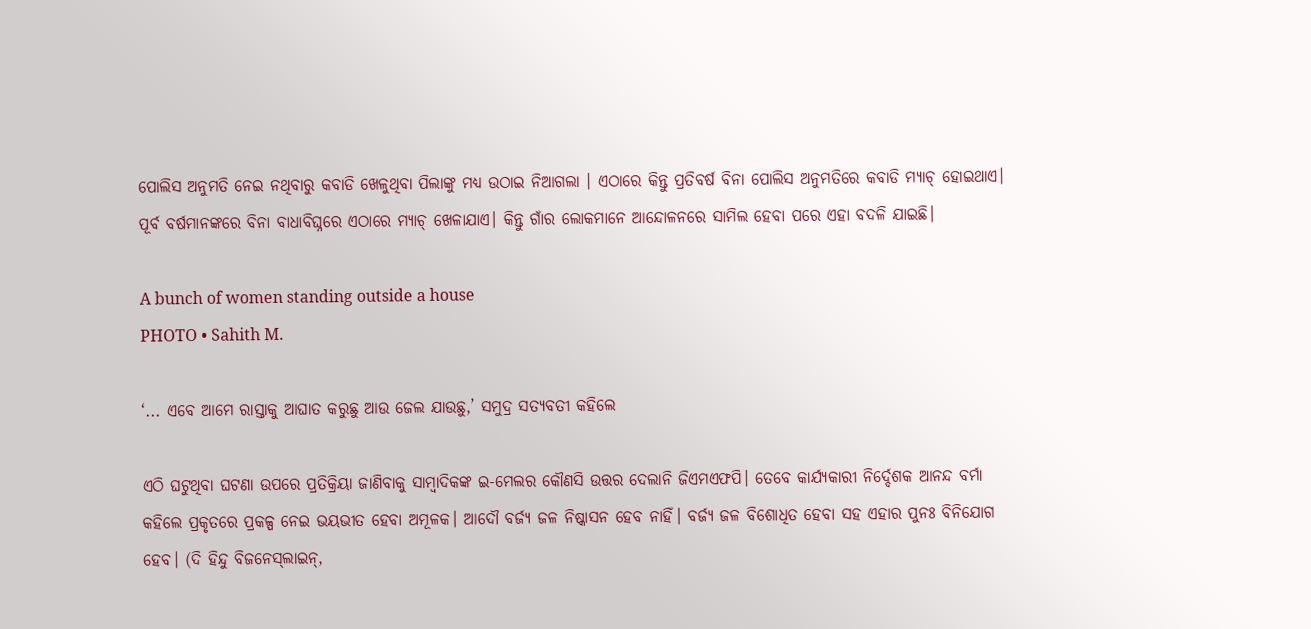ପୋଲିସ ଅନୁମତି ନେଇ ନଥିବାରୁ କବାଡି ଖେଳୁଥିବା ପିଲାଙ୍କୁ ମଧ୍ୟ ଉଠାଇ ନିଆଗଲା । ଏଠାରେ କିନ୍ତୁ ପ୍ରତିବର୍ଷ ବିନା ପୋଲିସ ଅନୁମତିରେ କବାଡି ମ୍ୟାଚ୍ ହୋଇଥାଏ। ପୂର୍ବ ବର୍ଷମାନଙ୍କରେ ବିନା ବାଧାବିଘ୍ନରେ ଏଠାରେ ମ୍ୟାଚ୍ ଖେଳାଯାଏ। କିନ୍ତୁ ଗାଁର ଲୋକମାନେ ଆନ୍ଦୋଳନରେ ସାମିଲ ହେବା ପରେ ଏହା ବଦଳି ଯାଇଛି।

A bunch of women standing outside a house
PHOTO • Sahith M.

‘... ଏବେ ଆମେ ରାସ୍ତାକୁ ଆଘାତ କରୁଛୁ ଆଉ ଜେଲ ଯାଉଛୁ,’ ସମୁଦ୍ର ସତ୍ୟବତୀ କହିଲେ

ଏଠି ଘଟୁଥିବା ଘଟଣା ଉପରେ ପ୍ରତିକ୍ରିୟା ଜାଣିବାକୁ ସାମ୍ବାଦିକଙ୍କ ଇ-ମେଲର କୌଣସି ଉତ୍ତର ଦେଲାନି ଜିଏମଏଫପି। ତେବେ କାର୍ଯ୍ୟକାରୀ ନିର୍ଦ୍ଦେଶକ ଆନନ୍ଦ ବର୍ମା କହିଲେ ପ୍ରକୃତରେ ପ୍ରକଳ୍ପ ନେଇ ଭୟଭୀତ ହେବା ଅମୂଳକ। ଆଦୌ ବର୍ଜ୍ୟ ଜଳ ନିଷ୍କାସନ ହେବ ନାହିଁ। ବର୍ଜ୍ୟ ଜଳ ବିଶୋଧିତ ହେବା ସହ ଏହାର ପୁନଃ ବିନିଯୋଗ ହେବ। (ଦି ହିନ୍ଦୁ ବିଜନେସ୍‌ଲାଇନ୍,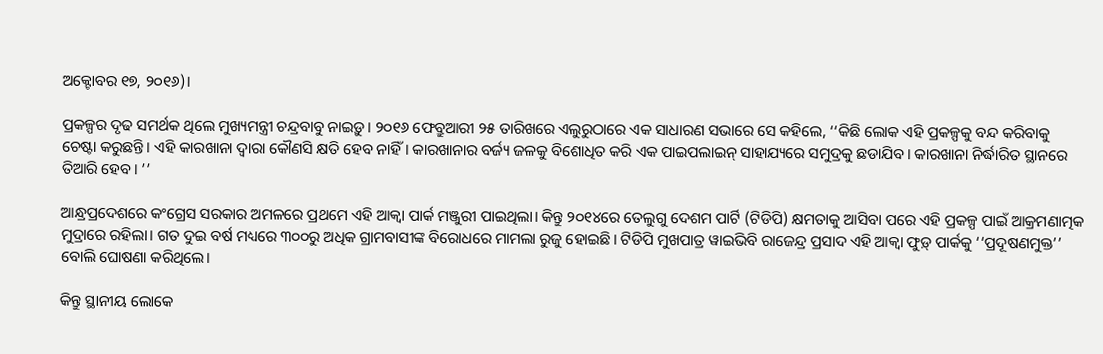ଅକ୍ଟୋବର ୧୭, ୨୦୧୬)।

ପ୍ରକଳ୍ପର ଦୃଢ ସମର୍ଥକ ଥିଲେ ମୁଖ୍ୟମନ୍ତ୍ରୀ ଚନ୍ଦ୍ରବାବୁ ନାଇଡ଼ୁ। ୨୦୧୬ ଫେବ୍ରୁଆରୀ ୨୫ ତାରିଖରେ ଏଲୁରୁଠାରେ ଏକ ସାଧାରଣ ସଭାରେ ସେ କହିଲେ, ‘‘କିଛି ଲୋକ ଏହି ପ୍ରକଳ୍ପକୁ ବନ୍ଦ କରିବାକୁ ଚେଷ୍ଟା କରୁଛନ୍ତି। ଏହି କାରଖାନା ଦ୍ୱାରା କୌଣସି କ୍ଷତି ହେବ ନାହିଁ। କାରଖାନାର ବର୍ଜ୍ୟ ଜଳକୁ ବିଶୋଧିତ କରି ଏକ ପାଇପଲାଇନ୍ ସାହାଯ୍ୟରେ ସମୁଦ୍ରକୁ ଛଡାଯିବ। କାରଖାନା ନିର୍ଦ୍ଧାରିତ ସ୍ଥାନରେ ତିଆରି ହେବ। ’’

ଆନ୍ଧ୍ରପ୍ରଦେଶରେ କଂଗ୍ରେସ ସରକାର ଅମଳରେ ପ୍ରଥମେ ଏହି ଆକ୍ୱା ପାର୍କ ମଞ୍ଜୁରୀ ପାଇଥିଲା। କିନ୍ତୁ ୨୦୧୪ରେ ତେଲୁଗୁ ଦେଶମ ପାର୍ଟି (ଟିଡିପି) କ୍ଷମତାକୁ ଆସିବା ପରେ ଏହି ପ୍ରକଳ୍ପ ପାଇଁ ଆକ୍ରମଣାତ୍ମକ ମୁଦ୍ରାରେ ରହିଲା। ଗତ ଦୁଇ ବର୍ଷ ମଧ୍ୟରେ ୩୦୦ରୁ ଅଧିକ ଗ୍ରାମବାସୀଙ୍କ ବିରୋଧରେ ମାମଲା ରୁଜୁ ହୋଇଛି। ଟିଡିପି ମୁଖପାତ୍ର ୱାଇଭିବି ରାଜେନ୍ଦ୍ର ପ୍ରସାଦ ଏହି ଆକ୍ୱା ଫୁଡ଼୍ ପାର୍କକୁ ‘‘ପ୍ରଦୂଷଣମୁକ୍ତ’’ ବୋଲି ଘୋଷଣା କରିଥିଲେ।

କିନ୍ତୁ ସ୍ଥାନୀୟ ଲୋକେ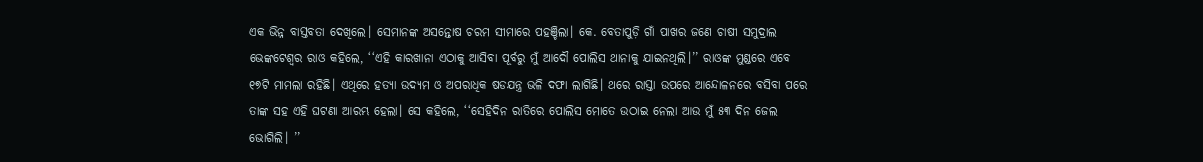ଏକ ଭିନ୍ନ ବାସ୍ତବତା ଦେଖିଲେ। ସେମାନଙ୍କ ଅସନ୍ତୋଷ ଚରମ ସୀମାରେ ପହଞ୍ଚିଲା। କେ. ବେତାପୁଡ଼ି ଗାଁ ପାଖର ଜଣେ ଚାଷୀ ସମୁଦ୍ରାଲ ଭେଙ୍କଟେଶ୍ୱର ରାଓ କହିଲେ, ‘‘ଏହି କାରଖାନା ଏଠାକୁ ଆସିବା ପୂର୍ବରୁ ମୁଁ ଆଦୌ ପୋଲିସ ଥାନାକୁ ଯାଇନଥିଲି।’’ ରାଓଙ୍କ ମୁଣ୍ଡରେ ଏବେ ୧୭ଟି ମାମଲା ରହିଛି। ଏଥିରେ ହତ୍ୟା ଉଦ୍ୟମ ଓ ଅପରାଧିକ ଷଡଯନ୍ତ୍ର ଭଳି ଦଫା ଲାଗିଛି। ଥରେ ରାସ୍ତା ଉପରେ ଆନ୍ଦୋଳନରେ ବସିବା ପରେ ତାଙ୍କ ସହ ଏହି ଘଟଣା ଆରମ୍ଭ ହେଲା। ସେ କହିଲେ, ‘‘ସେହିଦିନ ରାତିରେ ପୋଲିସ ମୋତେ ଉଠାଇ ନେଲା ଆଉ ମୁଁ ୫୩ ଦିନ ଜେଲ ଭୋଗିଲି। ’’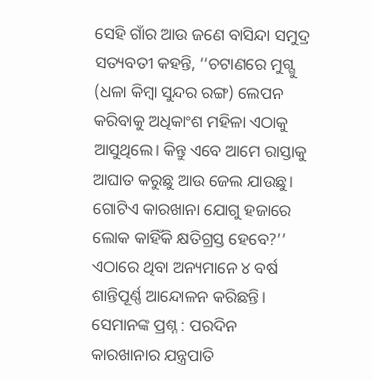ସେହି ଗାଁର ଆଉ ଜଣେ ବାସିନ୍ଦା ସମୁଦ୍ର ସତ୍ୟବତୀ କହନ୍ତି, ‘‘ଚଟାଣରେ ମୁଗ୍ଗୁ (ଧଳା କିମ୍ବା ସୁନ୍ଦର ରଙ୍ଗ) ଲେପନ କରିବାକୁ ଅଧିକାଂଶ ମହିଳା ଏଠାକୁ ଆସୁଥିଲେ। କିନ୍ତୁ ଏବେ ଆମେ ରାସ୍ତାକୁ ଆଘାତ କରୁଛୁ ଆଉ ଜେଲ ଯାଉଛୁ। ଗୋଟିଏ କାରଖାନା ଯୋଗୁ ହଜାରେ ଲୋକ କାହିଁକି କ୍ଷତିଗ୍ରସ୍ତ ହେବେ?’’ ଏଠାରେ ଥିବା ଅନ୍ୟମାନେ ୪ ବର୍ଷ ଶାନ୍ତିପୂର୍ଣ୍ଣ ଆନ୍ଦୋଳନ କରିଛନ୍ତି। ସେମାନଙ୍କ ପ୍ରଶ୍ନ : ପରଦିନ କାରଖାନାର ଯନ୍ତ୍ରପାତି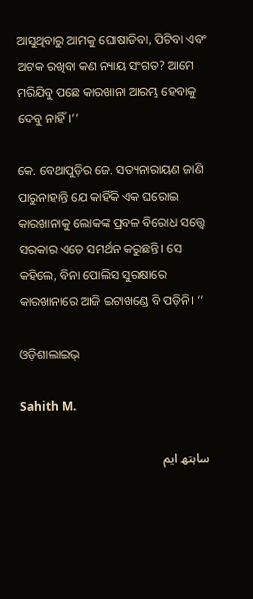ଆସୁଥିବାରୁ ଆମକୁ ଘୋଷାଡିବା, ପିଟିବା ଏବଂ ଅଟକ ରଖିବା କଣ ନ୍ୟାୟ ସଂଗତ? ଆମେ ମରିଯିବୁ ପଛେ କାରଖାନା ଆରମ୍ଭ ହେବାକୁ ଦେବୁ ନାହିଁ।’’

କେ. ବେଥାପୁଡ଼ିର ଜେ. ସତ୍ୟନାରାୟଣ ଜାଣି ପାରୁନାହାନ୍ତି ଯେ କାହିଁକି ଏକ ଘରୋଇ କାରଖାନାକୁ ଲୋକଙ୍କ ପ୍ରବଳ ବିରୋଧ ସତ୍ତ୍ୱେ ସରକାର ଏତେ ସମର୍ଥନ କରୁଛନ୍ତି। ସେ କହିଲେ, ବିନା ପୋଲିସ ସୁରକ୍ଷାରେ କାରଖାନାରେ ଆଜି ଇଟାଖଣ୍ଡେ ବି ପଡ଼ିନି। ’’

ଓଡ଼ିଶାଲାଇଭ୍‍

Sahith M.

ساہتھ ایم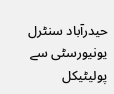حیدرآباد سنٹرل یونیورسٹی سے پولیٹیکل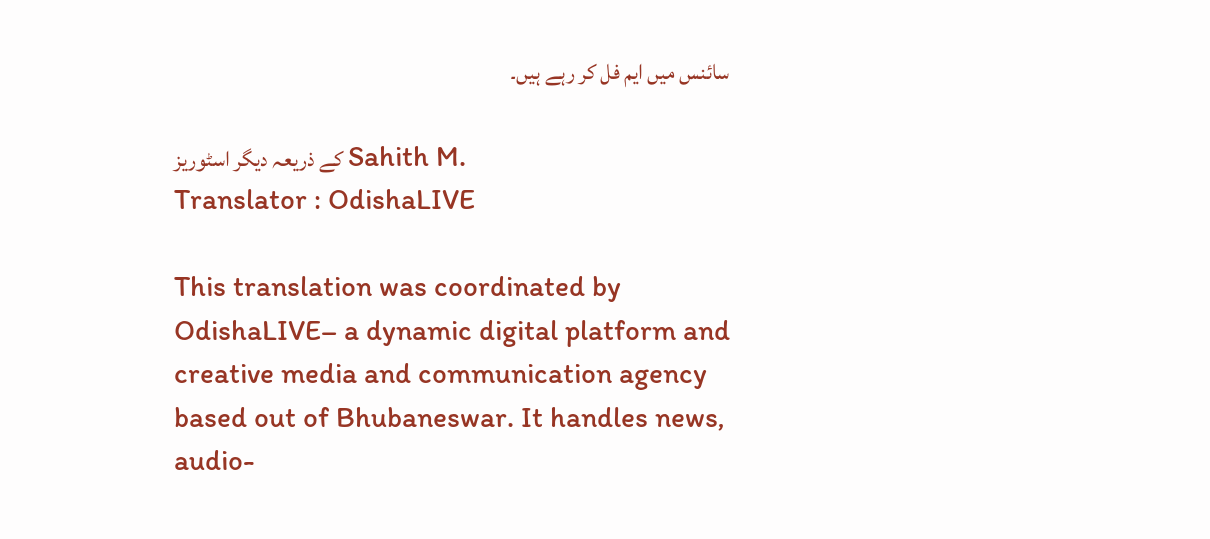سائنس میں ایم فل کر رہے ہیں۔

کے ذریعہ دیگر اسٹوریز Sahith M.
Translator : OdishaLIVE

This translation was coordinated by OdishaLIVE– a dynamic digital platform and creative media and communication agency based out of Bhubaneswar. It handles news, audio-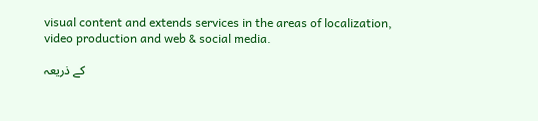visual content and extends services in the areas of localization, video production and web & social media.

کے ذریعہ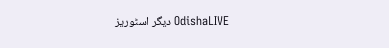دیگر اسٹوریز OdishaLIVE